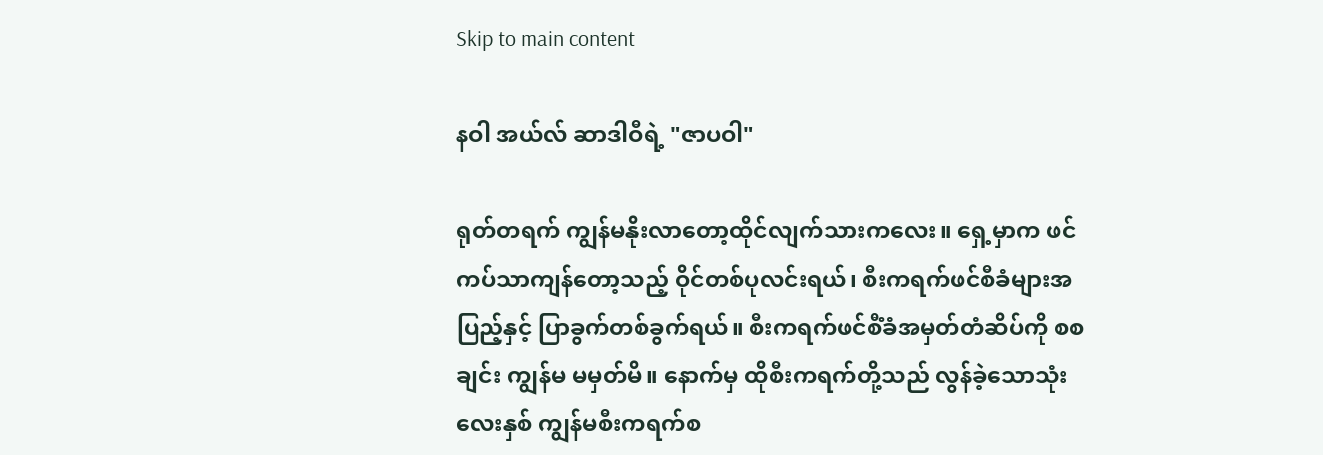Skip to main content

နဝါ အယ်လ် ဆာဒါဝီရဲ့ "ဇာပဝါ"

ရုတ်တရက် ကျွန်မနိုးလာတော့ထိုင်လျက်သားကလေး။ ရှေ့မှာက ဖင်ကပ်သာကျန်တော့သည့် ဝိုင်တစ်ပုလင်းရယ်၊ စီးကရက်ဖင်စီခံများအပြည့်နှင့် ပြာခွက်တစ်ခွက်ရယ်။ စီးကရက်ဖင်စီံခံအမှတ်တံဆိပ်ကို စစချင်း ကျွန်မ မမှတ်မိ။ နောက်မှ ထိုစီးကရက်တို့သည် လွန်ခဲ့သောသုံးလေးနှစ် ကျွန်မစီးကရက်စ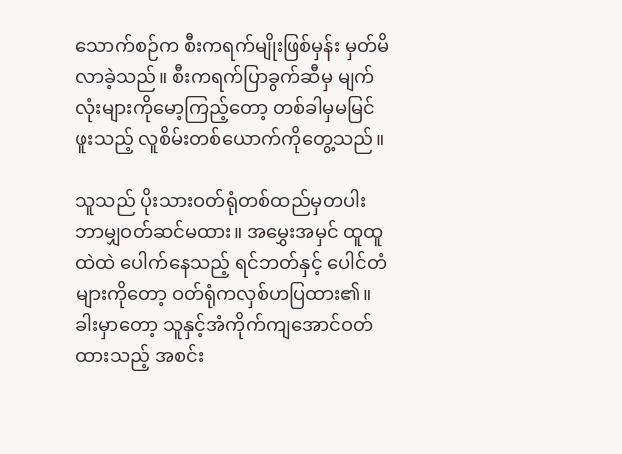သောက်စဉ်က စီးကရက်မျိုးဖြစ်မှန်း မှတ်မိလာခဲ့သည်။ စီးကရက်ပြာခွက်ဆီမှ မျက်လုံးများကိုမော့ကြည့်တော့ တစ်ခါမှမမြင်ဖူးသည့် လူစိမ်းတစ်ယောက်ကိုတွေ့သည်။

သူသည် ပိုးသားဝတ်ရုံတစ်ထည်မှတပါး ဘာမျှဝတ်ဆင်မထား။ အမွှေးအမှင် ထူထူထဲထဲ ပေါက်နေသည့် ရင်ဘတ်နှင့် ပေါင်တံများကိုတော့ ဝတ်ရုံကလှစ်ဟပြထား၏။ ခါးမှာတော့ သူနှင့်အံကိုက်ကျအောင်ဝတ်ထားသည့် အစင်း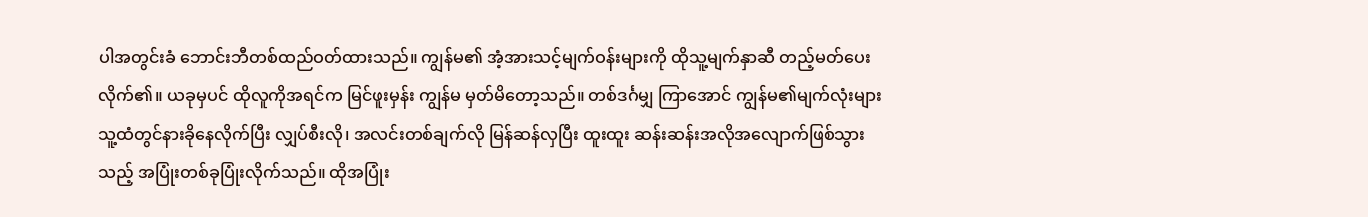ပါအတွင်းခံ ဘောင်းဘီတစ်ထည်ဝတ်ထားသည်။ ကျွန်မ၏ အံ့အားသင့်မျက်ဝန်းများကို ထိုသူ့မျက်နှာဆီ တည့်မတ်ပေးလိုက်၏။ ယခုမှပင် ထိုလူကိုအရင်က မြင်ဖူးမှန်း ကျွန်မ မှတ်မိတော့သည်။ တစ်ဒင်္ဂမျှ ကြာအောင် ကျွန်မ၏မျက်လုံးများ သူ့ထံတွင်နားခိုနေလိုက်ပြီး လျှပ်စီးလို၊ အလင်းတစ်ချက်လို မြန်ဆန်လှပြီး ထူးထူး ဆန်းဆန်းအလိုအလျောက်ဖြစ်သွားသည့် အပြုံးတစ်ခုပြုံးလိုက်သည်။ ထိုအပြုံး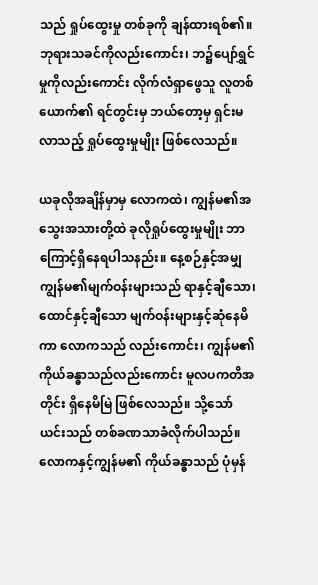သည် ရှုပ်ထွေးမှု တစ်ခုကို ချန်ထားရစ်၏။ ဘုရားသခင်ကိုလည်းကောင်း၊ ဘ၌ပျော်ရွှင်မှုကိုလည်းကောင်း လိုက်လံရှာဖွေသူ လူတစ်ယောက်၏ ရင်တွင်းမှ ဘယ်တော့မှ ရှင်းမလာသည့် ရှုပ်ထွေးမှုမျိုး ဖြစ်လေသည်။

ယခုလိုအချိန်မှာမှ လောကထဲ၊ ကျွန်မ၏အသွေးအသားတို့ထဲ ခုလိုရှုပ်ထွေးမှုမျိုး ဘာကြောင့်ရှိနေရပါသနည်း။ နေ့စဉ်နှင့်အမျှ ကျွန်မ၏မျက်ဝန်းများသည် ရာနှင့်ချီသော၊ ထောင်နှင့်ချီသော မျက်ဝန်းများနှင့်ဆုံနေမိကာ လောကသည် လည်းကောင်း၊ ကျွန်မ၏ကိုယ်ခန္ဓာသည်လည်းကောင်း မူလပကတိအတိုင်း ရှိနေမိမြဲ ဖြစ်လေသည်။ သို့သော် ယင်းသည် တစ်ခဏသာခံလိုက်ပါသည်။ လောကနှင့်ကျွန်မ၏ ကိုယ်ခန္ဓာသည် ပုံမှန်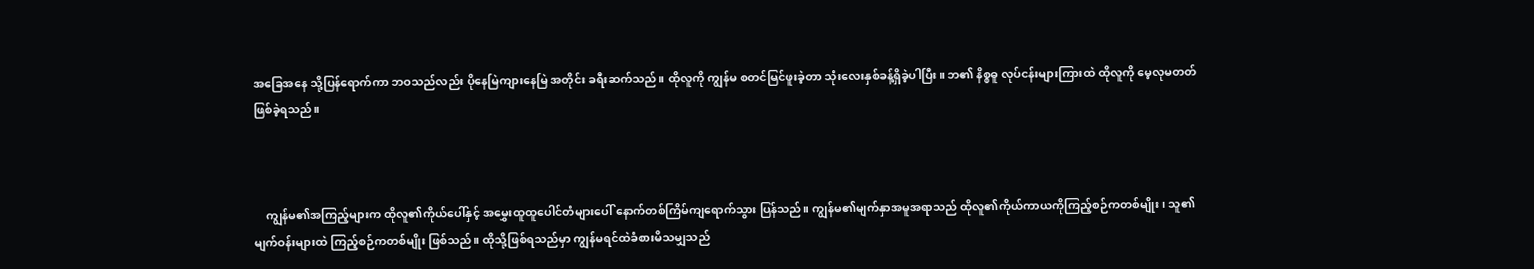အခြေအနေ သို့ပြန်ရောက်ကာ ဘဝသည်လည်း ပိုနေမြဲကျားနေမြဲ အတိုင်း ခရီးဆက်သည်။ ထိုလူကို ကျွန်မ စတင်မြင်ဖူးခဲ့တာ သုံးလေးနှစ်ခန့်ရှိခဲ့ပါပြီး။ ဘ၏ နိစ္စဓူ လုပ်ငန်းများကြားထဲ ထိုလူကို မေ့လုမတတ် ဖြစ်ခဲ့ရသည်။



    ကျွန်မ၏အကြည့်များက ထိုလူ၏ကိုယ်ပေါ်နှင့် အမွှေးထူထူပေါင်တံများပေါ် နောက်တစ်ကြိမ်ကျရောက်သွား ပြန်သည်။ ကျွန်မ၏မျက်နှာအမူအရာသည် ထိုလူ၏ကိုယ်ကာယကိုကြည့်စဉ်ကတစ်မျိုး၊ သူ၏မျက်ဝန်းများထဲ ကြည့်စဉ်ကတစ်မျိုး ဖြစ်သည်။ ထိုသို့ဖြစ်ရသည်မှာ ကျွန်မရင်ထဲခံစားမိသမျှသည်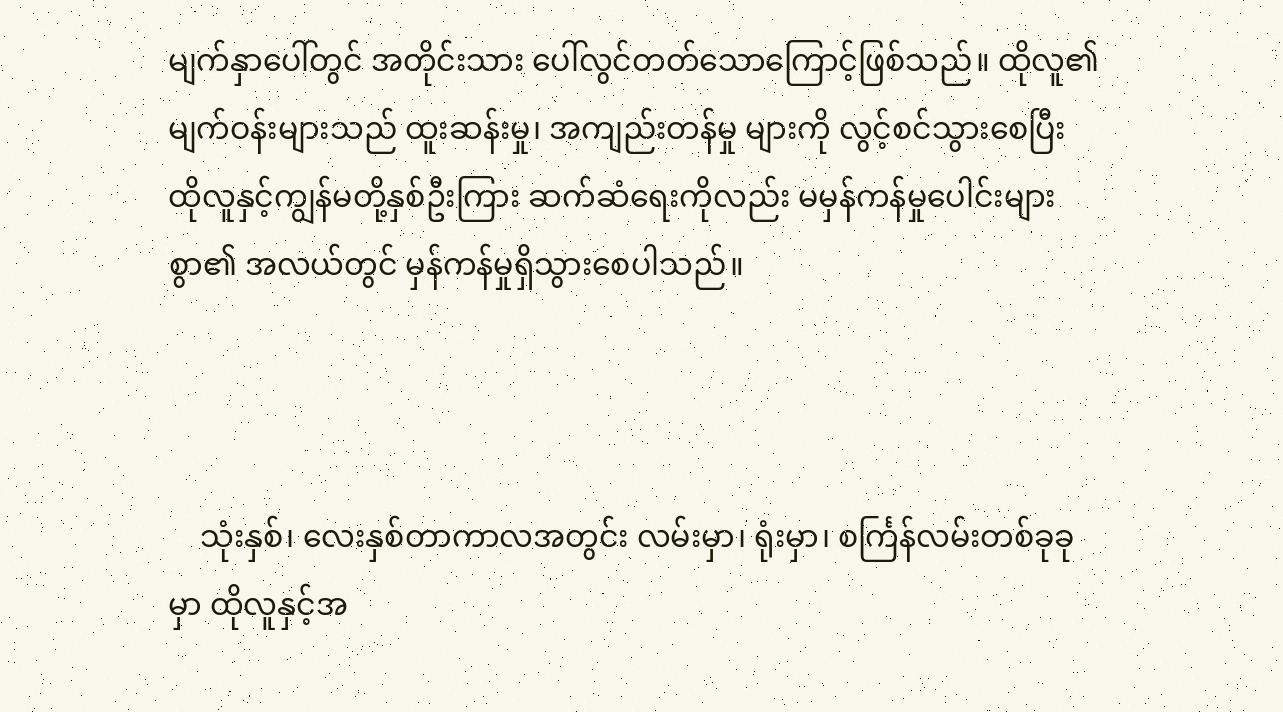မျက်နှာပေါ်တွင် အတိုင်းသား ပေါ်လွင်တတ်သောကြောင့်ဖြစ်သည်။ ထိုလူ၏မျက်ဝန်းများသည် ထူးဆန်းမှု၊ အကျည်းတန်မှု များကို လွင့်စင်သွားစေပြီး ထိုလူနှင့်ကျွန်မတို့နှစ်ဦးကြား ဆက်ဆံရေးကိုလည်း မမှန်ကန်မှုပေါင်းများစွာ၏ အလယ်တွင် မှန်ကန်မှုရှိသွားစေပါသည်။



    သုံးနှစ်၊ လေးနှစ်တာကာလအတွင်း လမ်းမှာ၊ ရုံးမှာ၊ စင်္ကြန်လမ်းတစ်ခုခုမှာ ထိုလူနှင့်အ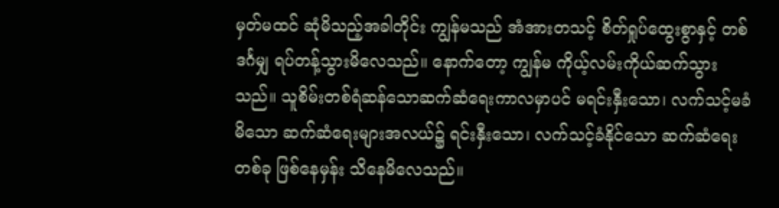မှတ်မထင် ဆုံမိသည့်အခါတိုင်း ကျွန်မသည် အံအားတသင့် စိတ်ရှုပ်ထွေးစွာနှင့် တစ်ဒင်္ဂမျှ ရပ်တန့်သွားမိလေသည်။ နောက်တော့ ကျွန်မ ကိုယ့်လမ်းကိုယ်ဆက်သွားသည်။ သူစိမ်းတစ်ရံဆန်သောဆက်ဆံရေးကာလမှာပင် မရင်းနှီးသော၊ လက်သင့်မခံမိသော ဆက်ဆံရေးများအလယ်၌ ရင်းနှီးသော၊ လက်သင့်ခံနိုင်သော ဆက်ဆံရေးတစ်ခု ဖြစ်နေမှန်း သိနေမိလေသည်။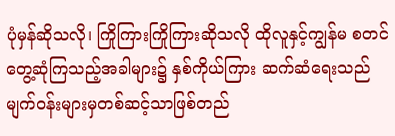ပုံမှန်ဆိုသလို၊ ကြိုကြားကြိုကြားဆိုသလို ထိုလူနှင့်ကျွန်မ စတင်တွေ့ဆုံကြသည့်အခါများ၌ နှစ်ကိုယ်ကြား ဆက်ဆံရေးသည် မျက်ဝန်းများမှတစ်ဆင့်သာဖြစ်တည်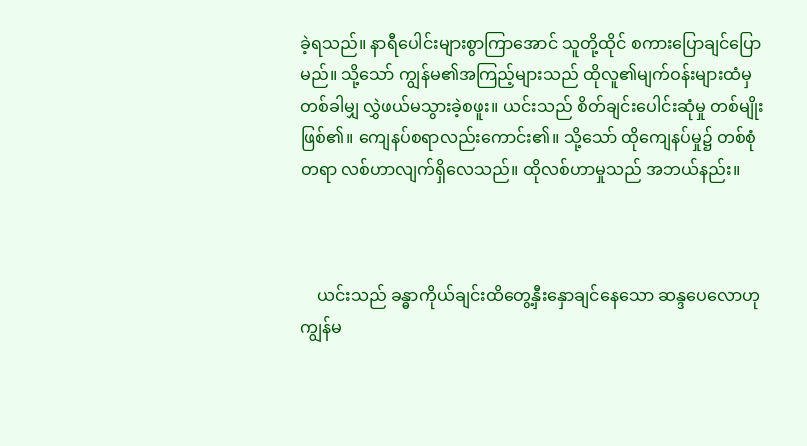ခဲ့ရသည်။ နာရီပေါင်းများစွာကြာအောင် သူတို့ထိုင် စကားပြောချင်ပြောမည်။ သို့သော် ကျွန်မ၏အကြည့်များသည် ထိုလူ၏မျက်ဝန်းများထံမှ တစ်ခါမျှ လွှဲဖယ်မသွားခဲ့စဖူး။ ယင်းသည် စိတ်ချင်းပေါင်းဆုံမှု တစ်မျိုးဖြစ်၏။ ကျေနပ်စရာလည်းကောင်း၏။ သို့သော် ထိုကျေနပ်မှု၌ တစ်စုံတရာ လစ်ဟာလျက်ရှိလေသည်။ ထိုလစ်ဟာမှုသည် အဘယ်နည်း။



    ယင်းသည် ခန္ဓာကိုယ်ချင်းထိတွေ့နှီးနှောချင်နေသော ဆန္ဒပေလောဟု ကျွန်မ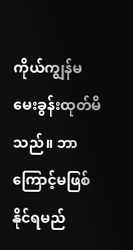ကိုယ်ကျွန်မ မေးခွန်းထုတ်မိသည်။ ဘာကြောင့်မဖြစ်နိုင်ရမည်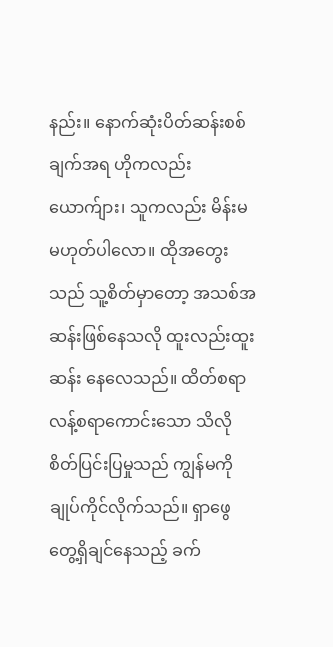နည်း။ နောက်ဆုံးပိတ်ဆန်းစစ်ချက်အရ ဟိုကလည်းယောက်ျား၊ သူကလည်း မိန်းမ မဟုတ်ပါလော။ ထိုအတွေးသည် သူ့စိတ်မှာတော့ အသစ်အဆန်းဖြစ်နေသလို ထူးလည်းထူးဆန်း နေလေသည်။ ထိတ်စရာ လန့်စရာကောင်းသော သိလိုစိတ်ပြင်းပြမှုသည် ကျွန်မကိုချုပ်ကိုင်လိုက်သည်။ ရှာဖွေတွေ့ရှိချင်နေသည့် ခက်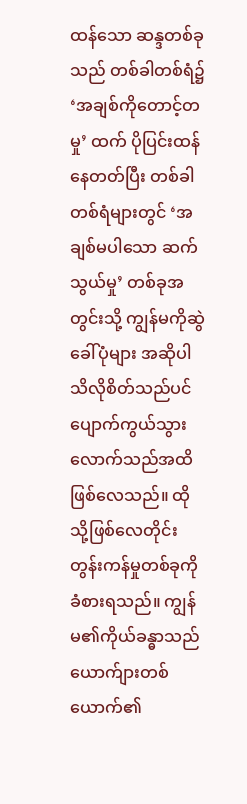ထန်သော ဆန္ဒတစ်ခုသည် တစ်ခါတစ်ရံ၌ ‘အချစ်ကိုတောင့်တမှု’ ထက် ပိုပြင်းထန်နေတတ်ပြီး တစ်ခါတစ်ရံများတွင် ‘အချစ်မပါသော ဆက်သွယ်မှု’ တစ်ခုအတွင်းသို့ ကျွန်မကိုဆွဲခေါ်ပုံများ အဆိုပါ သိလိုစိတ်သည်ပင် ပျောက်ကွယ်သွားလောက်သည်အထိ ဖြစ်လေသည်။ ထိုသို့ဖြစ်လေတိုင်း တွန်းကန်မှုတစ်ခုကိုခံစားရသည်။ ကျွန်မ၏ကိုယ်ခန္ဓာသည် ယောက်ျားတစ်ယောက်၏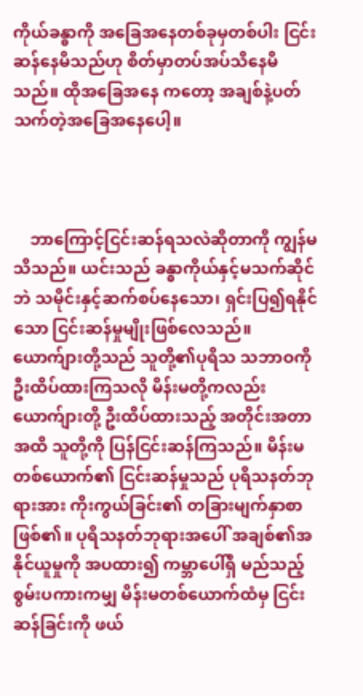ကိုယ်ခန္ဓာကို အခြေအနေတစ်ခုမှတစ်ပါး ငြင်းဆန်နေမိသည်ဟု စိတ်မှာတပ်အပ်သိနေမိသည်။ ထိုအခြေအနေ ကတော့ အချစ်နဲ့ပတ်သက်တဲ့အခြေအနေပေါ့။



    ဘာကြောင့်ငြင်းဆန်ရသလဲဆိုတာကို ကျွန်မသိသည်။ ယင်းသည် ခန္ဓာကိုယ်နှင့်မသက်ဆိုင်ဘဲ သမိုင်းနှင့်ဆက်စပ်နေသော၊ ရှင်းပြ၍ရနိုင်သော ငြင်းဆန်မှုမျိုးဖြစ်လေသည်။ ယောက်ျားတို့သည် သူတို့၏ပုရိသ သဘာဝကို ဦးထိပ်ထားကြသလို မိန်းမတို့ကလည်း ယောက်ျားတို့ ဦးထိပ်ထားသည့် အတိုင်းအတာအထိ သူတို့ကို ပြန်ငြင်းဆန်ကြသည်။ မိန်းမတစ်ယောက်၏ ငြင်းဆန်မှုသည် ပုရိသနတ်ဘုရားအား ကိုးကွယ်ခြင်း၏ တခြားမျက်နှာစာဖြစ်၏။ ပုရိသနတ်ဘုရားအပေါ် အချစ်၏အနိုင်ယူမှုကို အပထား၍ ကမ္ဘာပေါ်ရှိ မည်သည့်စွမ်းပကားကမျှ မိန်းမတစ်ယောက်ထံမှ ငြင်းဆန်ခြင်းကို ဖယ်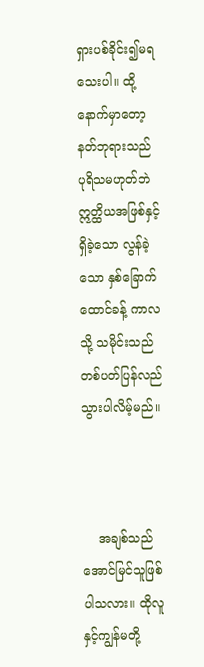ရှားပစ်ခိုင်း၍မရသေးပါ။ ထို့နောက်မှာတော့ နတ်ဘုရားသည် ပုရိသမဟုတ်ဘဲ ဣတ္ထိယအဖြစ်နှင့်ရှိခဲ့သော လွန်ခဲ့သော နှစ်ခြောက်ထောင်ခန့် ကာလသို့ သမိုင်းသည် တစ်ပတ်ပြန်လည်သွားပါလိမ့်မည်။



    အချစ်သည် အောင်မြင်သူဖြစ်ပါသလား။ ထိုလူနှင့်ကျွန်မတို့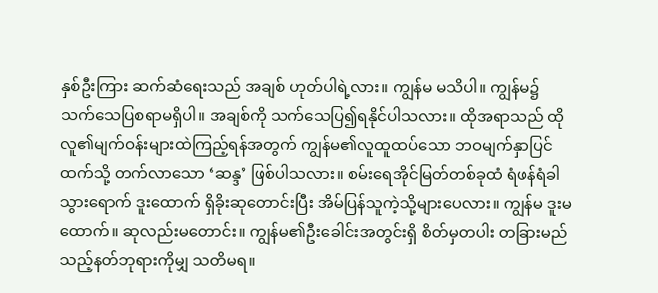နှစ်ဦးကြား ဆက်ဆံရေးသည် အချစ် ဟုတ်ပါရဲ့လား။ ကျွန်မ မသိပါ။ ကျွန်မ၌ သက်သေပြစရာမရှိပါ။ အချစ်ကို သက်သေပြ၍ရနိုင်ပါသလား။ ထိုအရာသည် ထိုလူ၏မျက်ဝန်းများထဲကြည့်ရန်အတွက် ကျွန်မ၏လူထူထပ်သော ဘဝမျက်နှာပြင်ထက်သို့ တက်လာသော ‘ဆန္ဒ’ ဖြစ်ပါသလား။ စမ်းရေအိုင်မြတ်တစ်ခုထံ ရံဖန်ရံခါသွားရောက် ဒူးထောက် ရှိခိုးဆုတောင်းပြီး အိမ်ပြန်သူကဲ့သို့များပေလား။ ကျွန်မ ဒူးမထောက်။ ဆုလည်းမတောင်း။ ကျွန်မ၏ဦးခေါင်းအတွင်းရှိ စိတ်မှတပါး တခြားမည်သည့်နတ်ဘုရားကိုမျှ သတိမရ။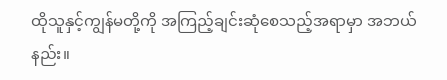ထိုသူနှင့်ကျွန်မတို့ကို အကြည့်ချင်းဆုံစေသည့်အရာမှာ အဘယ်နည်း။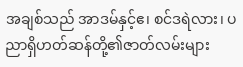အချစ်သည် အာဒမ်နှင့်ဧ၊ စင်ဒရဲလား၊ ပညာရှိဟတ်ဆန်တို့၏ဇာတ်လမ်းများ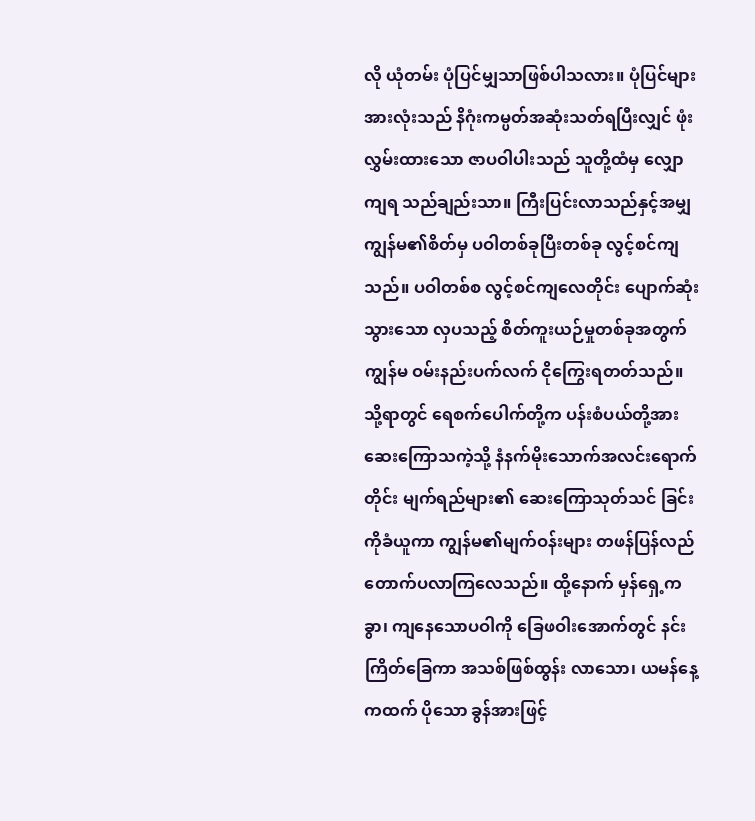လို ယုံတမ်း ပုံပြင်မျှသာဖြစ်ပါသလား။ ပုံပြင်များအားလုံးသည် နိဂုံးကမ္ပတ်အဆုံးသတ်ရပြီးလျှင် ဖုံးလွှမ်းထားသော ဇာပဝါပါးသည် သူတို့ထံမှ လျှောကျရ သည်ချည်းသာ။ ကြီးပြင်းလာသည်နှင့်အမျှ ကျွန်မ၏စိတ်မှ ပဝါတစ်ခုပြီးတစ်ခု လွင့်စင်ကျသည်။ ပဝါတစ်စ လွင့်စင်ကျလေတိုင်း ပျောက်ဆုံးသွားသော လှပသည့် စိတ်ကူးယဉ်မှုတစ်ခုအတွက် ကျွန်မ ဝမ်းနည်းပက်လက် ငိုကြွေးရတတ်သည်။ သို့ရာတွင် ရေစက်ပေါက်တို့က ပန်းစံပယ်တို့အားဆေးကြောသကဲ့သို့ နံနက်မိုးသောက်အလင်းရောက်တိုင်း မျက်ရည်များ၏ ဆေးကြောသုတ်သင် ခြင်းကိုခံယူကာ ကျွန်မ၏မျက်ဝန်းများ တဖန်ပြန်လည်တောက်ပလာကြလေသည်။ ထို့နောက် မှန်ရှေ့ကခွာ၊ ကျနေသောပဝါကို ခြေဖဝါးအောက်တွင် နင်းကြိတ်ခြေကာ အသစ်ဖြစ်ထွန်း လာသော၊ ယမန်နေ့ကထက် ပိုသော ခွန်အားဖြင့်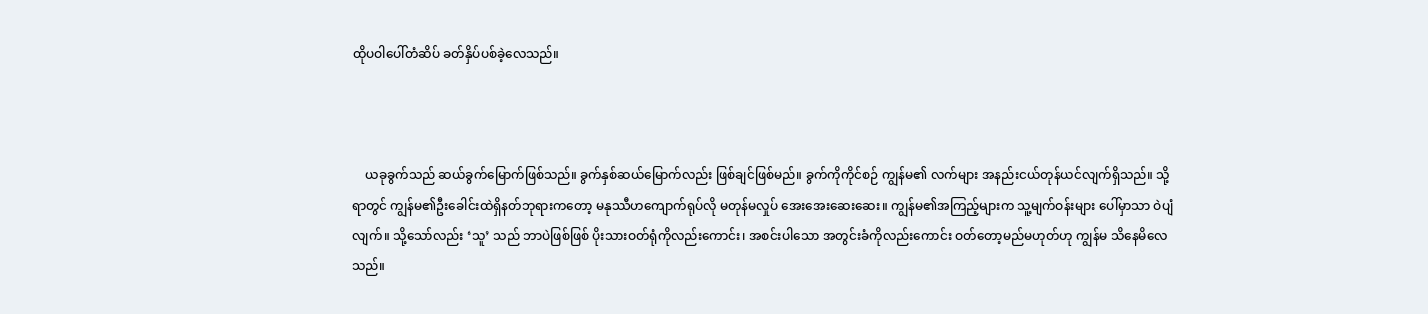ထိုပဝါပေါ်တံဆိပ် ခတ်နှိပ်ပစ်ခဲ့လေသည်။



    ယခုခွက်သည် ဆယ်ခွက်မြောက်ဖြစ်သည်။ ခွက်နှစ်ဆယ်မြောက်လည်း ဖြစ်ချင်ဖြစ်မည်။ ခွက်ကိုကိုင်စဉ် ကျွန်မ၏ လက်များ အနည်းငယ်တုန်ယင်လျက်ရှိသည်။ သို့ရာတွင် ကျွန်မ၏ဦးခေါင်းထဲရှိနတ်ဘုရားကတော့ မနုဿီဟကျောက်ရုပ်လို မတုန်မလှုပ် အေးအေးဆေးဆေး။ ကျွန်မ၏အကြည့်များက သူ့မျက်ဝန်းများ ပေါ်မှာသာ ဝဲပျံလျက်။ သို့သော်လည်း ‘သူ’ သည် ဘာပဲဖြစ်ဖြစ် ပိုးသားဝတ်ရုံကိုလည်းကောင်း၊ အစင်းပါသော အတွင်းခံကိုလည်းကောင်း ဝတ်တော့မည်မဟုတ်ဟု ကျွန်မ သိနေမိလေသည်။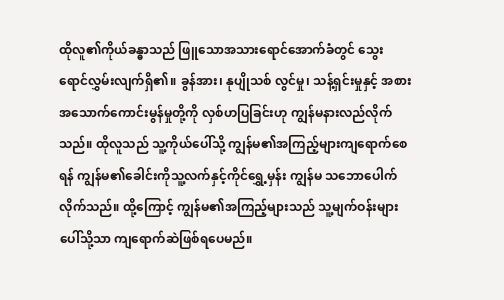ထိုလူ၏ကိုယ်ခန္ဓာသည် ဖြူသောအသားရောင်အောက်ခံတွင် သွေးရောင်လွှမ်းလျက်ရှိ၏။ ခွန်အား၊ နုပျိုသစ် လွင်မှု၊ သန့်ရှင်းမှုနှင့် အစားအသောက်ကောင်းမွန်မှုတို့ကို လှစ်ဟပြခြင်းဟု ကျွန်မနားလည်လိုက်သည်။ ထိုလူသည် သူ့ကိုယ်ပေါ်သို့ ကျွန်မ၏အကြည့်များကျရောက်စေရန် ကျွန်မ၏ခေါင်းကိုသူ့လက်နှင့်ကိုင်ရွှေ့မှန်း ကျွန်မ သဘောပေါက်လိုက်သည်။ ထို့ကြောင့် ကျွန်မ၏အကြည့်များသည် သူ့မျက်ဝန်းများပေါ်သို့သာ ကျရောက်ဆဲဖြစ်ရပေမည်။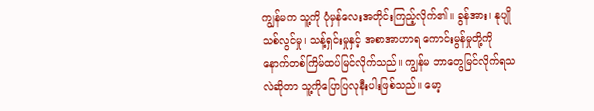ကျွန်မက သူ့ကို ပုံမှန်လေးအတိုင်းကြည့်လိုက်၏။ ခွန်အား၊ နုပျိုသစ်လွင်မှု၊ သန့်ရှင်းမှုနှင့် အစာအာဟာရ ကောင်းမွန်မှုတို့ကို နောက်တစ်ကြိမ်ထပ်မြင်လိုက်သည်။ ကျွန်မ ဘာတွေမြင်လိုက်ရသလဲဆိုတာ သူ့ကိုပြောပြလုနီးပါးဖြစ်သည်။ မော့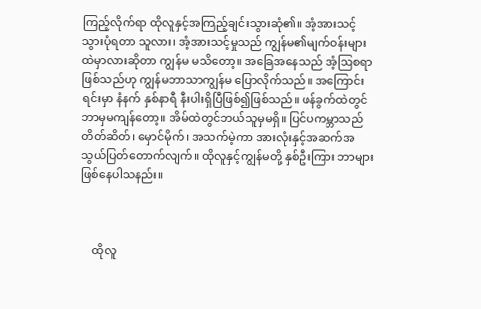ကြည့်လိုက်ရာ ထိုလူနှင့်အကြည့်ချင်းသွားဆုံ၏။ အံ့အားသင့်သွားပုံရတာ သူလား၊ အံ့အားသင့်မှုသည် ကျွန်မ၏မျက်ဝန်းများထဲမှာလားဆိုတာ ကျွန်မ မသိတော့။ အခြေအနေသည် အံ့ဩစရာဖြစ်သည်ဟု ကျွန်မဘာသာကျွန်မ ပြောလိုက်သည်။ အကြောင်းရင်းမှာ နံနက် နှစ်နာရီ နီးပါးရှိပြီဖြစ်၍ဖြစ်သည်။ ဖန်ခွက်ထဲတွင်ဘာမှမကျန်တော့။ အိမ်ထဲတွင်ဘယ်သူမှမရှိ။ ပြင်ပကမ္ဘာသည် တိတ်ဆိတ်၊ မှောင်မိုက်၊ အသက်မဲ့ကာ အားလုံးနှင့်အဆက်အသွယ်ပြတ်တောက်လျက်။ ထိုလူနှင့်ကျွန်မတို့ နှစ်ဦးကြား ဘာများဖြစ်နေပါသနည်း။



    ထိုလူ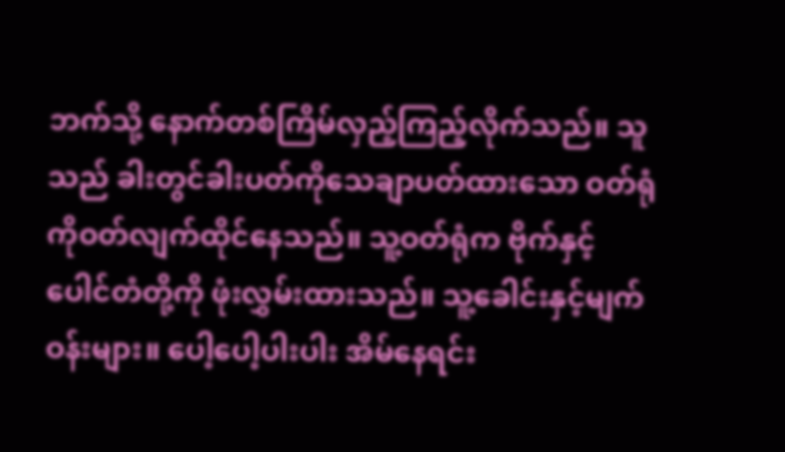ဘက်သို့ နောက်တစ်ကြိမ်လှည့်ကြည့်လိုက်သည်။ သူသည် ခါးတွင်ခါးပတ်ကိုသေချာပတ်ထားသော ဝတ်ရုံကိုဝတ်လျက်ထိုင်နေသည်။ သူ့ဝတ်ရုံက ဗိုက်နှင့်ပေါင်တံတို့ကို ဖုံးလွှမ်းထားသည်။ သူ့ခေါင်းနှင့်မျက်ဝန်းများ။ ပေါ့ပေါ့ပါးပါး အိမ်နေရင်း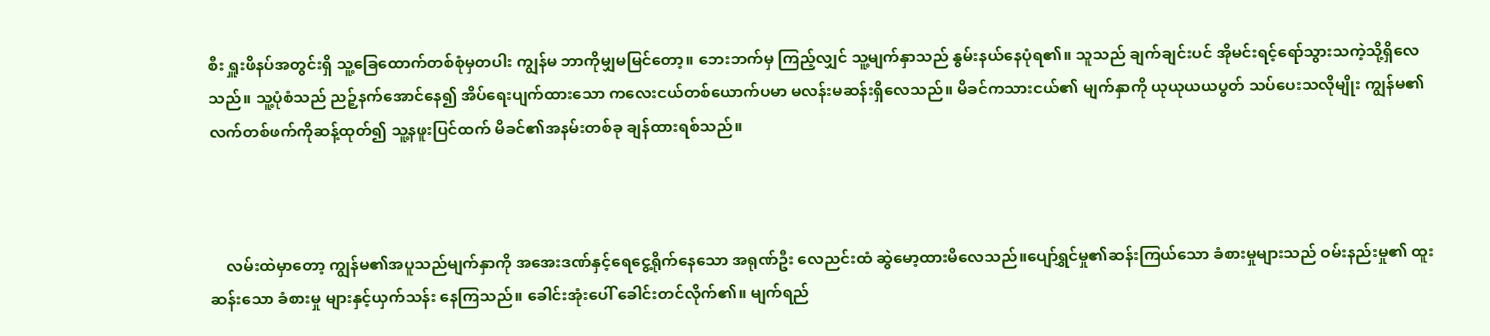စီး ရှူးဖိနပ်အတွင်းရှိ သူ့ခြေထောက်တစ်စုံမှတပါး ကျွန်မ ဘာကိုမျှမမြင်တော့။ ဘေးဘက်မှ ကြည့်လျှင် သူ့မျက်နှာသည် နွမ်းနယ်နေပုံရ၏။ သူသည် ချက်ချင်းပင် အိုမင်းရင့်ရော်သွားသကဲ့သို့ရှိလေသည်။ သူ့ပုံစံသည် ညဉ့်နက်အောင်နေ၍ အိပ်ရေးပျက်ထားသော ကလေးငယ်တစ်ယောက်ပမာ မလန်းမဆန်းရှိလေသည်။ မိခင်ကသားငယ်၏ မျက်နှာကို ယုယုယယပွတ် သပ်ပေးသလိုမျိုး ကျွန်မ၏လက်တစ်ဖက်ကိုဆန့်ထုတ်၍ သူ့နဖူးပြင်ထက် မိခင်၏အနမ်းတစ်ခု ချန်ထားရစ်သည်။



    လမ်းထဲမှာတော့ ကျွန်မ၏အပူသည်မျက်နှာကို အအေးဒဏ်နှင့်ရေငွေ့ရိုက်နေသော အရုဏ်ဦး လေညင်းထံ ဆွဲမော့ထားမိလေသည်။ပျော်ရွှင်မှု၏ဆန်းကြယ်သော ခံစားမှုများသည် ဝမ်းနည်းမှု၏ ထူးဆန်းသော ခံစားမှု များနှင့်ယှက်သန်း နေကြသည်။ ခေါင်းအုံးပေါ် ခေါင်းတင်လိုက်၏။ မျက်ရည်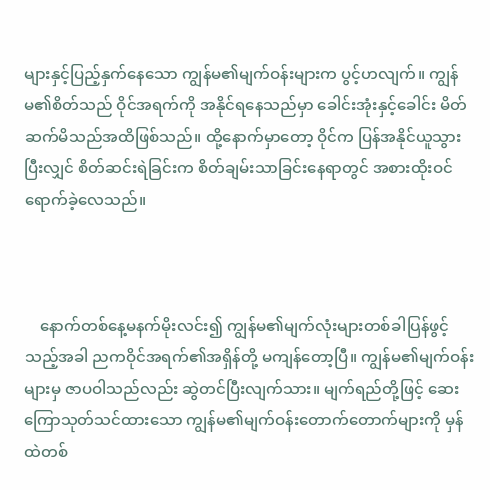များနှင့်ပြည့်နှက်နေသော ကျွန်မ၏မျက်ဝန်းများက ပွင့်ဟလျက်။ ကျွန်မ၏စိတ်သည် ဝိုင်အရက်ကို အနိုင်ရနေသည်မှာ ခေါင်းအုံးနှင့်ခေါင်း မိတ်ဆက်မိသည်အထိဖြစ်သည်။ ထို့နောက်မှာတော့ ဝိုင်က ပြန်အနိုင်ယူသွားပြီးလျှင် စိတ်ဆင်းရဲခြင်းက စိတ်ချမ်းသာခြင်းနေရာတွင် အစားထိုးဝင်ရောက်ခဲ့လေသည်။



    နောက်တစ်နေ့မနက်မိုးလင်း၍ ကျွန်မ၏မျက်လုံးများတစ်ခါပြန်ဖွင့်သည့်အခါ ညကဝိုင်အရက်၏အရှိန်တို့ မကျန်တော့ပြီ။ ကျွန်မ၏မျက်ဝန်းများမှ ဇာပဝါသည်လည်း ဆွဲတင်ပြီးလျက်သား။ မျက်ရည်တို့ဖြင့် ဆေးကြောသုတ်သင်ထားသော ကျွန်မ၏မျက်ဝန်းတောက်တောက်များကို မှန်ထဲတစ်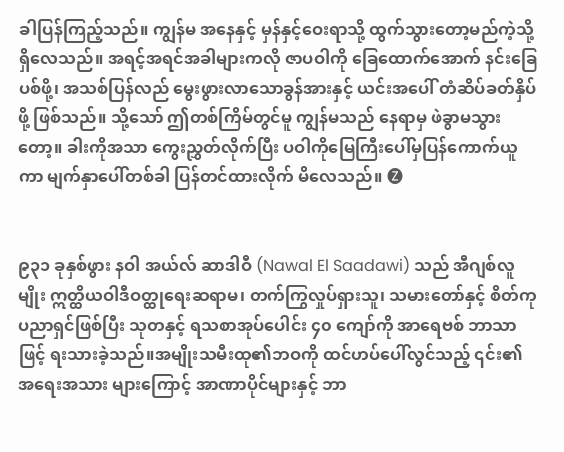ခါပြန်ကြည့်သည်။ ကျွန်မ အနေနှင့် မှန်နှင့်ဝေးရာသို့ ထွက်သွားတော့မည်ကဲ့သို့ရှိလေသည်။ အရင့်အရင်အခါများကလို ဇာပဝါကို ခြေထောက်အောက် နင်းခြေပစ်ဖို့၊ အသစ်ပြန်လည် မွေးဖွားလာသောခွန်အားနှင့် ယင်းအပေါ် တံဆိပ်ခတ်နှိပ်ဖို့ ဖြစ်သည်။ သို့သော် ဤတစ်ကြိမ်တွင်မူ ကျွန်မသည် နေရာမှ ဖဲခွာမသွားတော့။ ခါးကိုအသာ ကွေးညွှတ်လိုက်ပြီး ပဝါကိုမြေကြီးပေါ်မှပြန်ကောက်ယူကာ မျက်နှာပေါ်တစ်ခါ ပြန်တင်ထားလိုက် မိလေသည်။ 🅩


၉၃၁ ခုနှစ်ဖွား နဝါ အယ်လ် ဆာဒါဝီ (Nawal El Saadawi) သည် အီဂျစ်လူမျိုး ဣတ္ထိယဝါဒီဝတ္ထုရေးဆရာမ၊ တက်ကြွလှုပ်ရှားသူ၊ သမားတော်နှင့် စိတ်ကုပညာရှင်ဖြစ်ပြီး သုတနှင့် ရသစာအုပ်ပေါင်း ၄၀ ကျော်ကို အာရေဗစ် ဘာသာဖြင့် ရးသားခဲ့သည်။အမျိုးသမီးထု၏ဘဝကို ထင်ဟပ်ပေါ်လွင်သည့် ၎င်း၏ အရေးအသား များကြောင့် အာဏာပိုင်များနှင့် ဘာ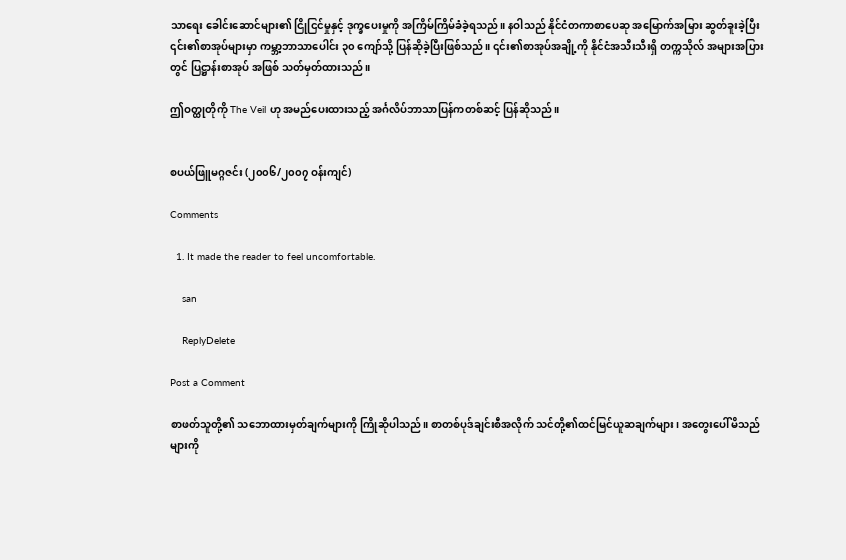သာရေး ခေါင်းဆောင်များ၏ ငြိုငြင်မှုနှင့် ဒုက္ခပေးမှုကို အကြိမ်ကြိမ်ခံခဲ့ရသည်။ နဝါသည် နိုင်ငံတကာစာပေဆု အမြောက်အမြား ဆွတ်ခူးခဲ့ပြီး ၎င်း၏စာအုပ်များမှာ ကမ္ဘာ့ဘာသာပေါင်း ၃၀ ကျော်သို့ ပြန်ဆိုခဲ့ပြီးဖြစ်သည်။ ၎င်း၏စာအုပ်အချို့ကို နိုင်ငံအသီးသီးရှိ တက္ကသိုလ် အများအပြားတွင် ပြဋ္ဌာန်းစာအုပ် အဖြစ် သတ်မှတ်ထားသည်။

ဤဝတ္ထုတိုကို The Veil ဟု အမည်ပေးထားသည့် အင်္ဂလိပ်ဘာသာပြန်ကတစ်ဆင့် ပြန်ဆိုသည်။


စပယ်ဖြူမဂ္ဂဇင်း (၂၀၀၆/၂၀၀၇ ဝန်းကျင်)

Comments

  1. It made the reader to feel uncomfortable.

    san

    ReplyDelete

Post a Comment

စာဖတ်သူတို့၏ သဘောထားမှတ်ချက်များကို ကြိုဆိုပါသည်။ စာတစ်ပုဒ်ချင်းစီအလိုက် သင်တို့၏ထင်မြင်ယူဆချက်များ၊ အတွေးပေါ်မိသည်များကို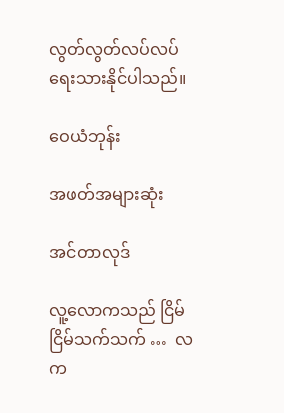လွတ်လွတ်လပ်လပ် ရေးသားနိုင်ပါသည်။

ဝေယံဘုန်း

အဖတ်အများဆုံး

အင်တာလုဒ်

လူ့လောကသည် ငြိမ်ငြိမ်သက်သက် …  လက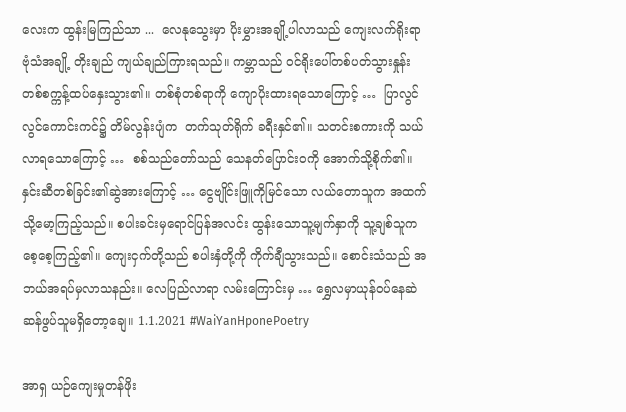လေးက ထွန်းမြကြည်သာ ...  လေနုသွေးမှာ ပိုးမွှားအချို့ပါလာသည် ကျေးလက်ရိုးရာဗုံသံအချို့ တိုးချည် ကျယ်ချည်ကြားရသည်။ ကမ္ဘာသည် ဝင်ရိုးပေါ်တစ်ပတ်သွားနှုန်း တစ်စက္ကန့်ထပ်နှေးသွား၏။ တစ်စုံတစ်ရာကို ကျောပိုးထားရသောကြောင့် …  ပြာလွင်လွင်ကောင်းကင်၌ တိမ်လွန်းပျံက  တက်သုတ်ရိုက် ခရီးနှင်၏။ သတင်းစကားကို သယ်လာရသောကြောင့် …  စစ်သည်တော်သည် သေနတ်ပြောင်းဝကို အောက်သို့စိုက်၏။ နှင်းဆီတစ်ခြင်း၏ဆွဲအားကြောင့် … ငွေဗျိုင်းဖြူကိုမြင်သော လယ်တောသူက အထက်သို့မော့ကြည့်သည်။ စပါးခင်းမှရောင်ပြန်အလင်း ထွန်းသောသူ့မျက်နှာကို သူ့ချစ်သူက စေ့စေ့ကြည့်၏။ ကျေးငှက်တို့သည် စပါးနှံတို့ကို ကိုက်ချီသွားသည်။ စောင်းသံသည် အဘယ်အရပ်မှလာသနည်း။ လေပြည်လာရာ လမ်းကြောင်းမှ … ရွှေလမှာယုန်ဝပ်နေဆဲ ဆန်ဖွပ်သူမရှိတော့ချေ။ 1.1.2021 #WaiYanHponePoetry

အာရှ ယဉ်ကျေးမှုတန်ဖိုး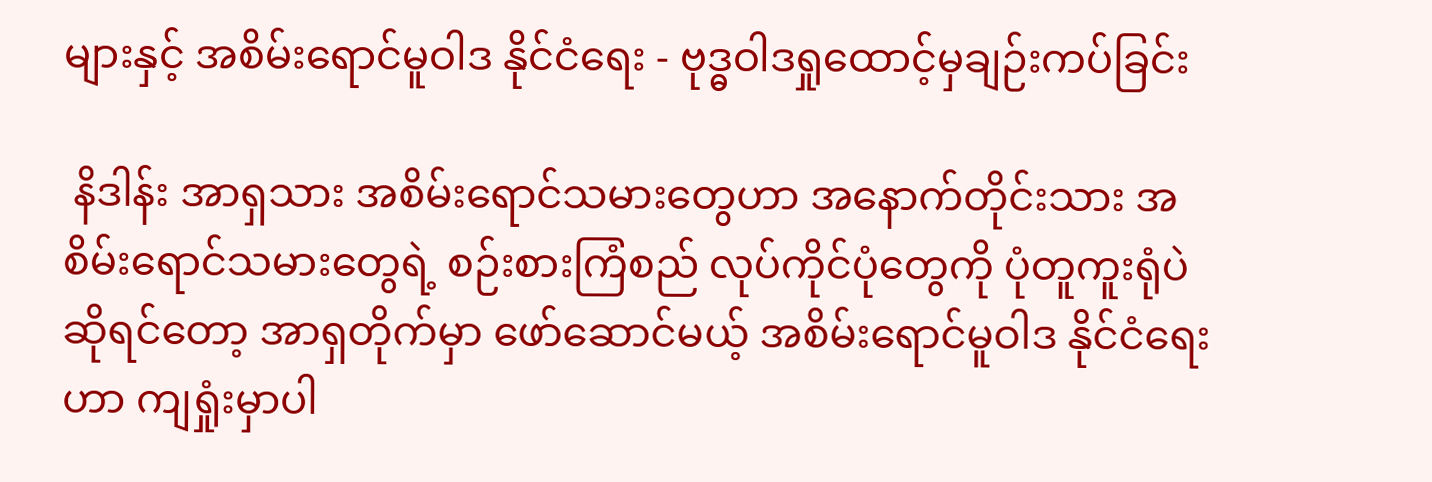များနှင့် အစိမ်းရောင်မူဝါဒ နိုင်ငံရေး - ဗုဒ္ဓဝါဒရှုထောင့်မှချဉ်းကပ်ခြင်း

 နိဒါန်း အာရှသား အစိမ်းရောင်သမားတွေဟာ အနောက်တိုင်းသား အစိမ်းရောင်သမားတွေရဲ့ စဉ်းစားကြံစည် လုပ်ကိုင်ပုံတွေကို ပုံတူကူးရုံပဲဆိုရင်တော့ အာရှတိုက်မှာ ဖော်ဆောင်မယ့် အစိမ်းရောင်မူဝါဒ နိုင်ငံရေးဟာ ကျရှုံးမှာပါ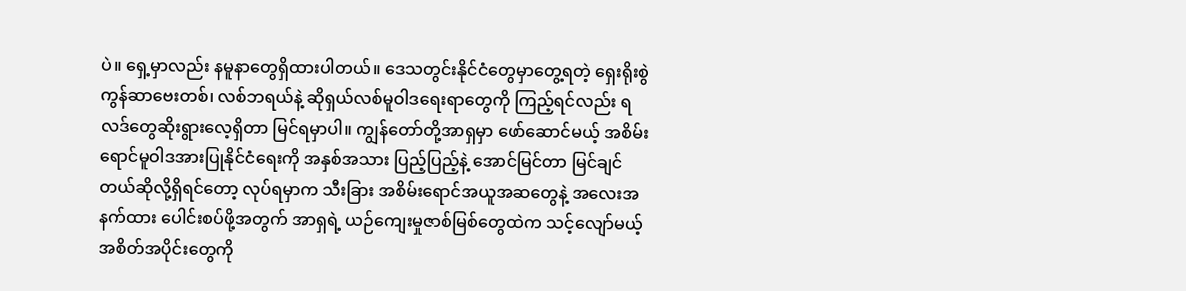ပဲ။ ရှေ့မှာလည်း နမူနာတွေရှိထားပါတယ်။ ဒေသတွင်းနိုင်ငံတွေမှာတွေ့ရတဲ့ ရှေးရိုးစွဲ ကွန်ဆာဗေးတစ်၊ လစ်ဘရယ်နဲ့ ဆိုရှယ်လစ်မူဝါဒရေးရာတွေကို ကြည့်ရင်လည်း ရလဒ်တွေဆိုးရွားလေ့ရှိတာ မြင်ရမှာပါ။ ကျွန်တော်တို့အာရှမှာ ဖော်ဆောင်မယ့် အစိမ်းရောင်မူဝါဒအားပြုနိုင်ငံရေးကို အနှစ်အသား ပြည့်ပြည့်နဲ့ အောင်မြင်တာ မြင်ချင်တယ်ဆိုလို့ရှိရင်တော့ လုပ်ရမှာက သီးခြား အစိမ်းရောင်အယူအဆတွေနဲ့ အလေးအနက်ထား ပေါင်းစပ်ဖို့အတွက် အာရှရဲ့ ယဉ်ကျေးမှုဇာစ်မြစ်တွေထဲက သင့်လျော်မယ့် အစိတ်အပိုင်းတွေကို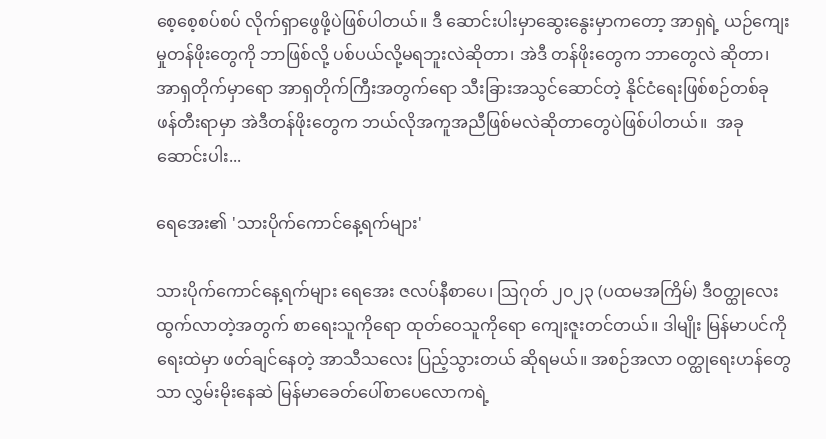စေ့စေ့စပ်စပ် လိုက်ရှာဖွေဖို့ပဲဖြစ်ပါတယ်။ ဒီ ဆောင်းပါးမှာဆွေးနွေးမှာကတော့ အာရှရဲ့ ယဉ်ကျေးမှုတန်ဖိုးတွေကို ဘာဖြစ်လို့ ပစ်ပယ်လို့မရဘူးလဲဆိုတာ၊ အဲဒီ တန်ဖိုးတွေက ဘာတွေလဲ ဆိုတာ၊ အာရှတိုက်မှာရော အာရှတိုက်ကြီးအတွက်ရော သီးခြားအသွင်ဆောင်တဲ့ နိုင်ငံရေးဖြစ်စဉ်တစ်ခု ဖန်တီးရာမှာ အဲဒီတန်ဖိုးတွေက ဘယ်လိုအကူအညီဖြစ်မလဲဆိုတာတွေပဲဖြစ်ပါတယ်။  အခုဆောင်းပါး...

ရေအေး၏ 'သားပိုက်ကောင်နေ့ရက်များ'

သားပိုက်ကောင်နေ့ရက်များ ရေအေး ဇလပ်နီစာပေ၊ ဩဂုတ် ၂၀၂၃ (ပထမအကြိမ်) ဒီဝတ္ထုလေးထွက်လာတဲ့အတွက် စာရေးသူကိုရော ထုတ်ဝေသူကိုရော ကျေးဇူးတင်တယ်။ ဒါမျိုး မြန်မာပင်ကိုရေးထဲမှာ ဖတ်ချင်နေတဲ့ အာသီသလေး ပြည့်သွားတယ် ဆိုရမယ်။ အစဉ်အလာ ဝတ္ထုရေးဟန်တွေသာ လွှမ်းမိုးနေဆဲ မြန်မာခေတ်ပေါ်စာပေလောကရဲ့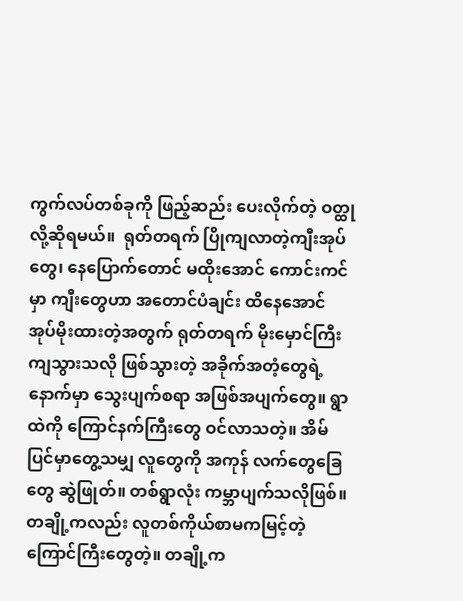ကွက်လပ်တစ်ခုကို ဖြည့်ဆည်း ပေးလိုက်တဲ့ ဝတ္ထုလို့ဆိုရမယ်။  ရုတ်တရက် ပြိုကျလာတဲ့ကျီးအုပ်တွေ၊ နေပြောက်တောင် မထိုးအောင် ကောင်းကင်မှာ ကျီးတွေဟာ အတောင်ပံချင်း ထိနေအောင် အုပ်မိုးထားတဲ့အတွက် ရုတ်တရက် မိုးမှောင်ကြီးကျသွားသလို ဖြစ်သွားတဲ့ အခိုက်အတံ့တွေရဲ့နောက်မှာ သွေးပျက်စရာ အဖြစ်အပျက်တွေ။ ရွာထဲကို ကြောင်နက်ကြီးတွေ ဝင်လာသတဲ့။ အိမ်ပြင်မှာတွေ့သမျှ လူတွေကို အကုန် လက်တွေခြေတွေ ဆွဲဖြုတ်။ တစ်ရွာလုံး ကမ္ဘာပျက်သလိုဖြစ်။ တချို့ကလည်း လူတစ်ကိုယ်စာမကမြင့်တဲ့ ကြောင်ကြီးတွေတဲ့။ တချို့က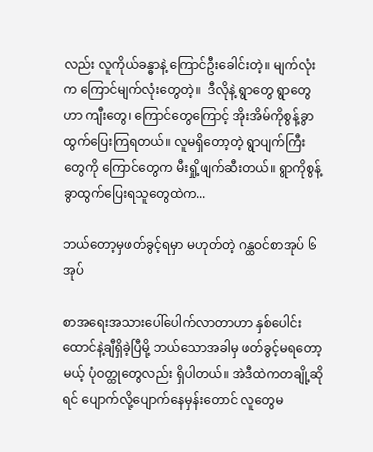လည်း လူကိုယ်ခန္ဓာနဲ့ ကြောင်ဦးခေါင်းတဲ့။ မျက်လုံးက ကြောင်မျက်လုံးတွေတဲ့။  ဒီလိုနဲ့ ရွာတွေ ရွာတွေဟာ ကျီးတွေ၊ ကြောင်တွေကြောင့် အိုးအိမ်ကိုစွန့်ခွာထွက်ပြေးကြရတယ်။ လူမရှိတော့တဲ့ ရွာပျက်ကြီးတွေကို ကြောင်တွေက မီးရှို့ဖျက်ဆီးတယ်။ ရွာကိုစွန့်ခွာထွက်ပြေးရသူတွေထဲက...

ဘယ်တော့မှဖတ်ခွင့်ရမှာ မဟုတ်တဲ့ ဂန္ထဝင်စာအုပ် ၆ အုပ်

စာအရေးအသားပေါ်ပေါက်လာတာဟာ နှစ်ပေါင်းထောင်နဲ့ချီရှိခဲ့ပြီမို့ ဘယ်သောအခါမှ ဖတ်ခွင့်မရတော့မယ့် ပုံဝတ္ထုတွေလည်း ရှိပါတယ်။ အဲဒီထဲကတချို့ဆိုရင် ပျောက်လို့ပျောက်နေမှန်းတောင် လူတွေမ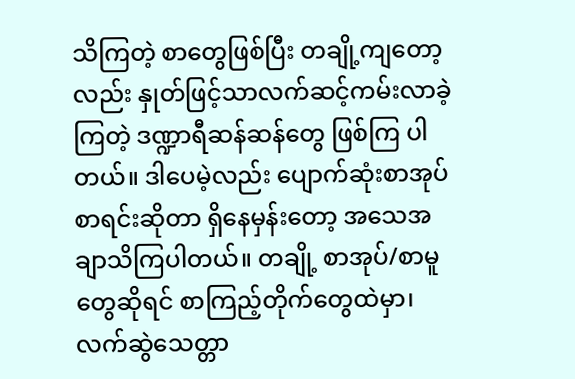သိကြတဲ့ စာတွေဖြစ်ပြီး တချို့ကျတော့လည်း နှုတ်ဖြင့်သာလက်ဆင့်ကမ်းလာခဲ့ကြတဲ့ ဒဏ္ဍာရီဆန်ဆန်တွေ ဖြစ်ကြ ပါတယ်။ ဒါပေမဲ့လည်း ပျောက်ဆုံးစာအုပ်စာရင်းဆိုတာ ရှိနေမှန်းတော့ အသေအချာသိကြပါတယ်။ တချို့ စာအုပ်/စာမူတွေဆိုရင် စာကြည့်တိုက်တွေထဲမှာ၊ လက်ဆွဲသေတ္တာ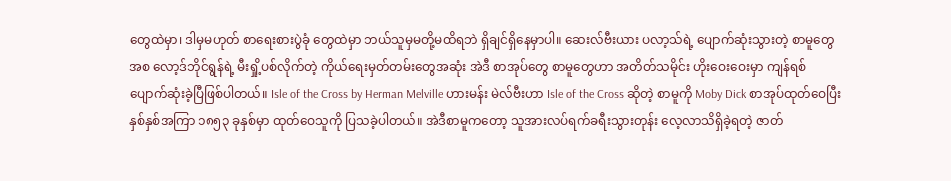တွေထဲမှာ၊ ဒါမှမဟုတ် စာရေးစားပွဲခုံ တွေထဲမှာ ဘယ်သူမှမတို့မထိရဘဲ ရှိချင်ရှိနေမှာပါ။ ဆေးလ်ဗီးယား ပလာ့သ်ရဲ့ ပျောက်ဆုံးသွားတဲ့ စာမူတွေ အစ လော့ဒ်ဘိုင်ရွန်ရဲ့ မီးရှို့ပစ်လိုက်တဲ့ ကိုယ်ရေးမှတ်တမ်းတွေအဆုံး အဲဒီ စာအုပ်တွေ စာမူတွေဟာ အတိတ်သမိုင်း ဟိုးဝေးဝေးမှာ ကျန်ရစ်ပျောက်ဆုံးခဲ့ပြီဖြစ်ပါတယ်။ Isle of the Cross by Herman Melville ဟားမန်း မဲလ်ဗီးဟာ Isle of the Cross ဆိုတဲ့ စာမူကို Moby Dick စာအုပ်ထုတ်ဝေပြီး နှစ်နှစ်အကြာ ၁၈၅၃ ခုနှစ်မှာ ထုတ်ဝေသူကို ပြသခဲ့ပါတယ်။ အဲဒီစာမူကတော့ သူအားလပ်ရက်ခရီးသွားတုန်း လေ့လာသိရှိခဲ့ရတဲ့ ဇာတ်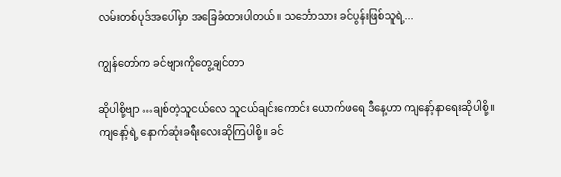လမ်းတစ်ပုဒ်အပေါ်မှာ အခြေခံထားပါတယ်။ သင်္ဘောသား ခင်ပွန်းဖြစ်သူရဲ့...

ကျွန်တော်က ခင်ဗျားကိုတွေ့ချင်တာ

ဆိုပါစို့ဗျာ …ချစ်တဲ့သူငယ်လေ သူငယ်ချင်းကောင်း ယောက်ဖရေ ဒီနေ့ဟာ ကျနော့်နာရေးဆိုပါစို့။ ကျနော့်ရဲ့ နောက်ဆုံးခရီးလေးဆိုကြပါစို့။ ခင်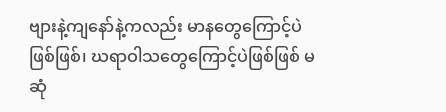ဗျားနဲ့ကျနော်နဲ့ကလည်း မာနတွေကြောင့်ပဲဖြစ်ဖြစ်၊ ဃရာဝါသတွေကြောင့်ပဲဖြစ်ဖြစ် မဆုံ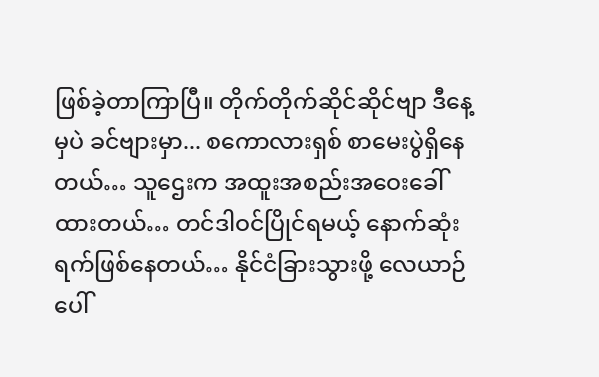ဖြစ်ခဲ့တာကြာပြီ။ တိုက်တိုက်ဆိုင်ဆိုင်ဗျာ ဒီနေ့မှပဲ ခင်ဗျားမှာ... စကောလားရှစ် စာမေးပွဲရှိနေတယ်… သူဌေးက အထူးအစည်းအဝေးခေါ်ထားတယ်… တင်ဒါဝင်ပြိုင်ရမယ့် နောက်ဆုံးရက်ဖြစ်နေတယ်… နိုင်ငံခြားသွားဖို့ လေယာဉ်ပေါ်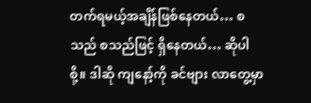တက်ရမယ့်အချိန်ဖြစ်နေတယ်… စသည် စသည်ဖြင့် ရှိနေတယ်… ဆိုပါစို့။ ဒါဆို ကျနော့်ကို ခင်ဗျား လာတွေ့မှာ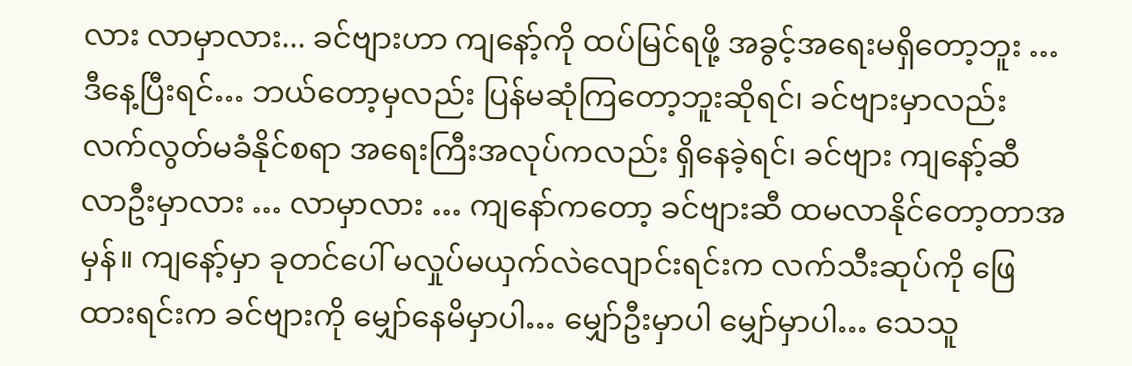လား လာမှာလား... ခင်ဗျားဟာ ကျနော့်ကို ထပ်မြင်ရဖို့ အခွင့်အရေးမရှိတော့ဘူး … ဒီနေ့ပြီးရင်… ဘယ်တော့မှလည်း ပြန်မဆုံကြတော့ဘူးဆိုရင်၊ ခင်ဗျားမှာလည်း လက်လွတ်မခံနိုင်စရာ အရေးကြီးအလုပ်ကလည်း ရှိနေခဲ့ရင်၊ ခင်ဗျား ကျနော့်ဆီ လာဦးမှာလား … လာမှာလား … ကျနော်ကတော့ ခင်ဗျားဆီ ထမလာနိုင်တော့တာအမှန်။ ကျနော့်မှာ ခုတင်ပေါ် မလှုပ်မယှက်လဲလျောင်းရင်းက လက်သီးဆုပ်ကို ဖြေထားရင်းက ခင်ဗျားကို မျှော်နေမိမှာပါ… မျှော်ဦးမှာပါ မျှော်မှာပါ… သေသူ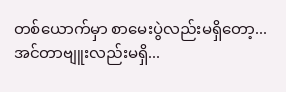တစ်ယောက်မှာ စာမေးပွဲလည်းမရှိတော့... အင်တာဗျူးလည်းမရှိ...